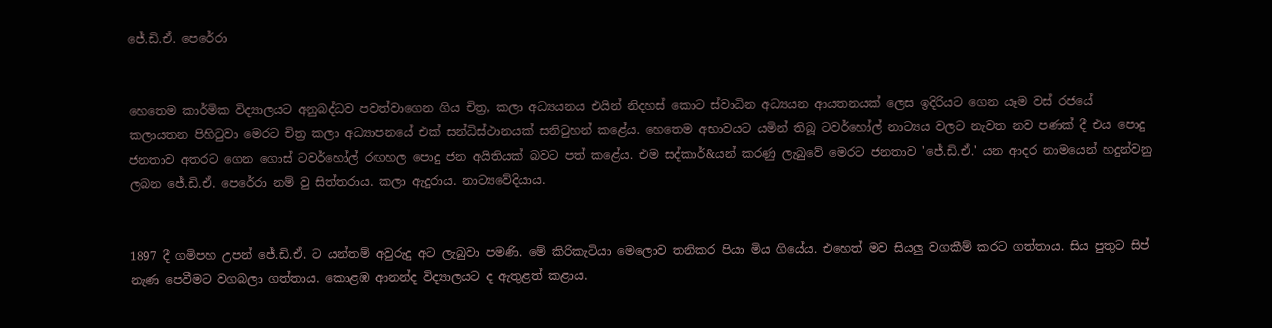ජේ.ඩි.ඒ. පෙරේරා


හෙතෙම කාර්මික විද්‍යාලයට අනුබද්ධව පවත්වාගෙන ගිය චිත්‍ර, කලා අධ්‍යයනය එයින් නිදහස්‌ කොට ස්‌වාධින අධ්‍යයන ආයතනයක්‌ ලෙස ඉදිරියට ගෙන යෑම වස්‌ රජයේ කලායතන පිහිටුවා මෙරට චිත්‍ර කලා අධ්‍යාපනයේ එක්‌ සන්ධිස්‌ථානයක්‌ සනිටුහන් කළේය. හෙතෙම අභාවයට යමින් තිබූ ටවර්හෝල් නාට්‍යය වලට නැවත නව පණක්‌ දී එය පොදු ජනතාව අතරට ගෙන ගොස්‌ ටවර්හෝල් රඟහල පොදු ජන අයිතියක්‌ බවට පත් කළේය. එම සද්කාර්&යන් කරණු ලැබුවේ මෙරට ජනතාව 'ජේ.ඩි.ඒ.' යන ආදර නාමයෙන් හදුන්වනු ලබන ජේ.ඩි.ඒ. පෙරේරා නම් වු සිත්තරාය. කලා ඇදුරාය. නාට්‍යවේදියාය.


1897 දී ගමිපහ උපන් ජේ.ඩි.ඒ. ට යන්තම් අවුරුදු අට ලැබුවා පමණි. මේ කිරිකැටියා මෙලොව තනිකර පියා මිය ගියේය. එහෙත් මව සියලු වගකීම් කරට ගත්තාය. සිය පුතුට සිප් නැණ පෙවීමට වගබලා ගත්තාය. කොළඹ ආනන්ද විද්‍යාලයට ද ඇතුළත් කළාය.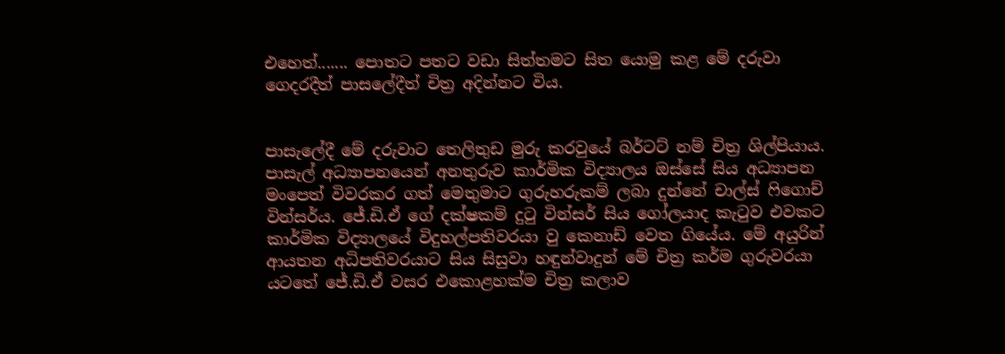එහෙත්....... පොතට පතට වඩා සිත්තමට සිත යොමු කළ මේ දරුවා ගෙදරදීත් පාසලේදීත් චිත්‍ර අදින්නට විය.


පාසැලේදී මේ දරුවාට තෙලිතුඩ මුරු කරවුයේ බර්ටට්‌ නම් චිත්‍ර ශිල්පියාය. පාසැල් අධ්‍යාපනයෙන් අනතුරුව කාර්මික විද්‍යාලය ඔස්‌සේ සිය අධ්‍යාපන මංපෙත් විවරකර ගත් මෙතුමාට ගුරුහරුකම් ලබා දුන්නේ චාල්ස්‌ ෆිගොච් වින්සර්ය. ජේ.ඩි.ඒ ගේ දක්‌ෂකම් දුටු වින්සර් සිය ගෝලයාද කැටුව එවකට කාර්මික විද්‍යාලයේ විදුහල්පතිවරයා වු කෙනාඩ් වෙත ගියේය. මේ අයුරින් ආයතන අධිපතිවරයාට සිය සිසුවා හඳුන්වාදුන් මේ චිත්‍ර කර්ම ගුරුවරයා යටතේ ජේ.ඩි.ඒ වසර එකොළහක්‌ම චිත්‍ර කලාව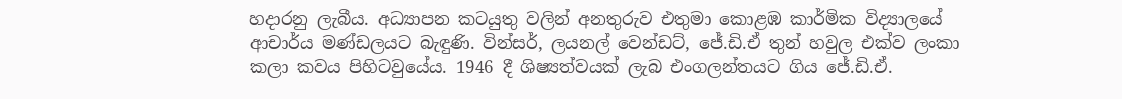හදාරනු ලැබීය. අධ්‍යාපන කටයුතු වලින් අනතුරුව එතුමා කොළඹ කාර්මික විද්‍යාලයේ ආචාර්ය මණ්‌ඩලයට බැඳුණි. වින්සර්, ලයනල් වෙන්ඩට්‌, ජේ.ඩි.ඒ තුන් හවුල එක්‌ව ලංකා කලා කවය පිහිටවුයේය. 1946 දී ශිෂ්‍යත්වයක්‌ ලැබ එංගලන්තයට ගිය ජේ.ඩි.ඒ.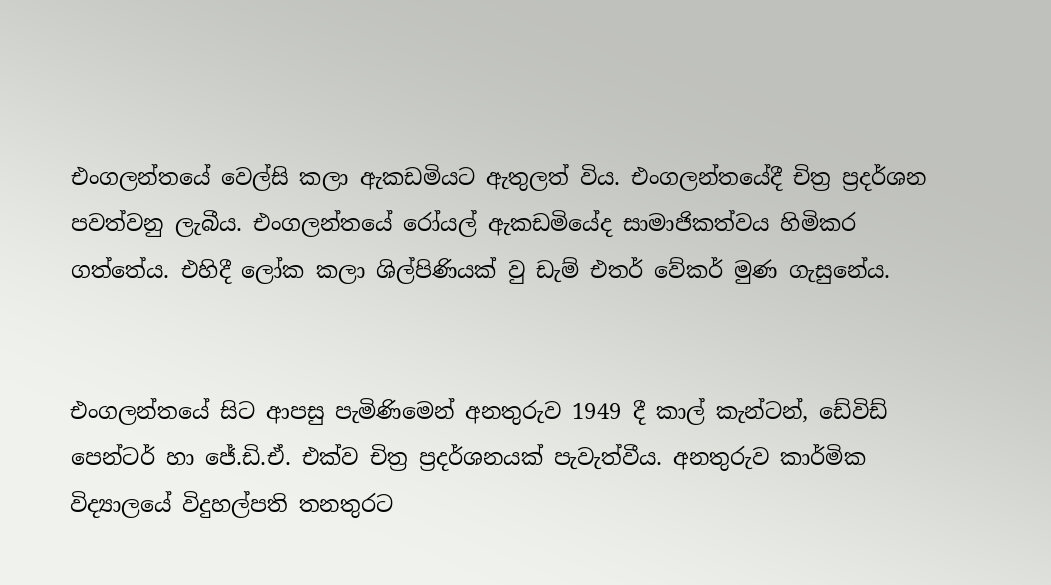එංගලන්තයේ වෙල්සි කලා ඇකඩමියට ඇතුලත් විය. එංගලන්තයේදී චිත්‍ර ප්‍රදර්ශන පවත්වනු ලැබීය. එංගලන්තයේ රෝයල් ඇකඩමියේද සාමාජිකත්වය හිමිකර ගත්තේය. එහිදී ලෝක කලා ශිල්පිණියක්‌ වු ඩැම් එතර් වේකර් මුණ ගැසුනේය.


එංගලන්තයේ සිට ආපසු පැමිණිමෙන් අනතුරුව 1949 දී කාල් කැන්ටන්, ඩේවිඩ් පෙන්ටර් හා ජේ.ඩි.ඒ. එක්‌ව චිත්‍ර ප්‍රදර්ශනයක්‌ පැවැත්වීය. අනතුරුව කාර්මික විද්‍යාලයේ විදුහල්පති තනතුරට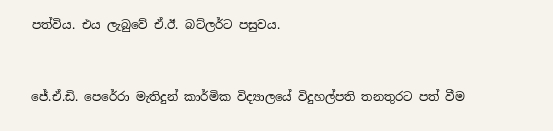පත්විය. එය ලැබුවේ ඒ.ඊ. බට්‌ලර්ට පසුවය.


ජේ.ඒ.ඩි. පෙරේරා මැතිදුන් කාර්මික විද්‍යාලයේ විදුහල්පති තනතුරට පත් වීම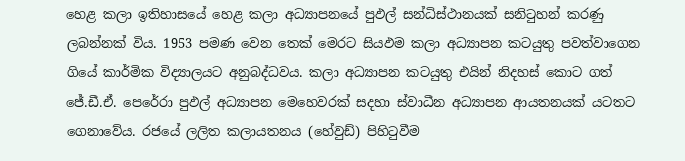හෙළ කලා ඉතිහාසයේ හෙළ කලා අධ්‍යාපනයේ පුඵල් සන්ධිස්‌ථානයක්‌ සනිටුහන් කරණු ලබන්නක්‌ විය. 1953 පමණ වෙන තෙක්‌ මෙරට සියඵම කලා අධ්‍යාපන කටයුතු පවත්වාගෙන ගියේ කාර්මික විද්‍යාලයට අනුබද්ධවය. කලා අධ්‍යාපන කටයුතු එයින් නිදහස්‌ කොට ගත් ජේ.ඩී.ඒ. පෙරේරා පුඵල් අධ්‍යාපන මෙහෙවරක්‌ සදහා ස්‌වාධීන අධ්‍යාපන ආයතනයක්‌ යටතට ගෙනාවේය. රජයේ ලලිත කලායතනය (හේවුඩ්) පිහිටුවීම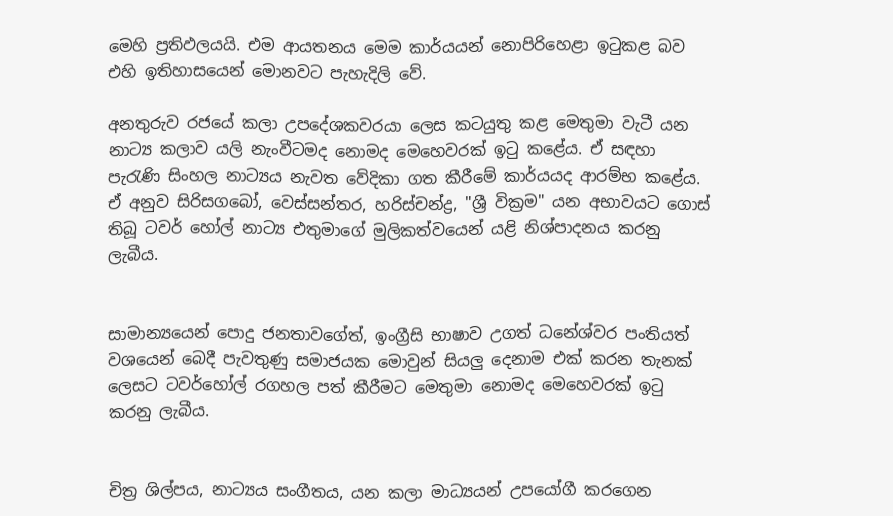මෙහි ප්‍රතිඵලයයි. එම ආයතනය මෙම කාර්යයන් නොපිරිහෙළා ඉටුකළ බව එහි ඉතිහාසයෙන් මොනවට පැහැදිලි වේ.

අනතුරුව රජයේ කලා උපදේශකවරයා ලෙස කටයුතු කළ මෙතුමා වැටී යන නාට්‍ය කලාව යලි නැංවීටමද නොමද මෙහෙවරක්‌ ඉටු කළේය. ඒ සඳහා පැරැණි සිංහල නාට්‍යය නැවත වේදිකා ගත කීරීමේ කාර්යයද ආරම්භ කළේය. ඒ අනුව සිරිසගබෝ, වෙස්‌සන්තර, හරිස්‌චන්ද්‍ර, "ශ්‍රී වික්‍රම" යන අභාවයට ගොස්‌ තිබූ ටවර් හෝල් නාට්‍ය එතුමාගේ මුලිකත්වයෙන් යළි නිශ්පාදනය කරනු ලැබීය.


සාමාන්‍යයෙන් පොදු ජනතාවගේත්, ඉංග්‍රීසි භාෂාව උගත් ධනේශ්වර පංතියත් වශයෙන් බෙදී පැවතුණු සමාජයක මොවුන් සියලු දෙනාම එක්‌ කරන තැනක්‌ ලෙසට ටවර්හෝල් රගහල පත් කීරීමට මෙතුමා නොමද මෙහෙවරක්‌ ඉටු කරනු ලැබීය.


චිත්‍ර ශිල්පය, නාට්‍යය සංගීතය, යන කලා මාධ්‍යයන් උපයෝගී කරගෙන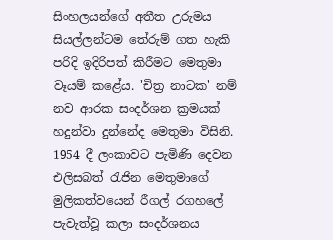සිංහලයන්ගේ අතීත උරුමය සියල්ලන්ටම තේරුම් ගත හැකි පරිදි ඉදිරිපත් කිරීමට මෙතුමා වෑයම් කළේය. 'චිත්‍ර නාටක' නම් නව ආරක සංදර්ශන ක්‍රමයක්‌ හදුන්වා දුන්නේද මෙතුමා විසිනි. 1954 දී ලංකාවට පැමිණි දෙවන එලිසබත් රැජින මෙතුමාගේ මුලිකත්වයෙන් රීගල් රගහලේ පැවැත්වූ කලා සංදර්ශනය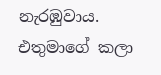නැරඹුවාය. එතුමාගේ කලා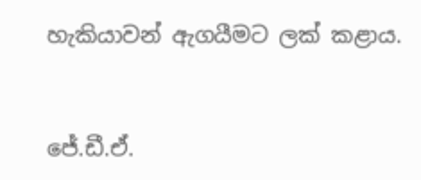හැකියාවන් ඇගයීමට ලක්‌ කළාය.


ජේ.ඩී.ඒ.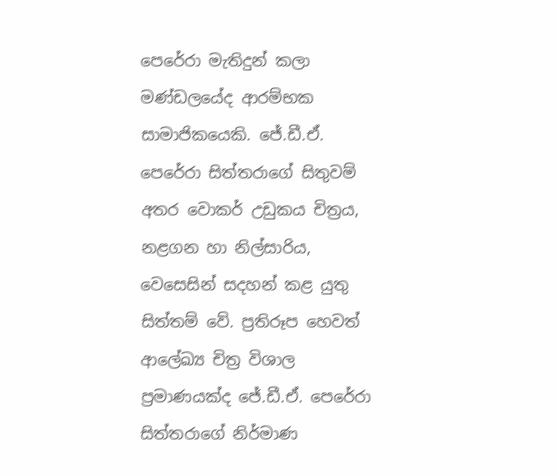පෙරේරා මැතිදුන් කලා මණ්‌ඩලයේද ආරම්භක සාමාජිකයෙකි. ජේ.ඩී.ඒ. පෙරේරා සිත්තරාගේ සිතුවම් අතර වොකර් උඩුකය චිත්‍රය, නළගන හා නිල්සාරිය, වෙසෙසින් සදහන් කළ යුතු සිත්තම් වේ. ප්‍රතිරූප හෙවත් ආලේඛ්‍ය චිත්‍ර විශාල ප්‍රමාණයක්‌ද ජේ.ඩී.ඒ. පෙරේරා සිත්තරාගේ නිර්මාණ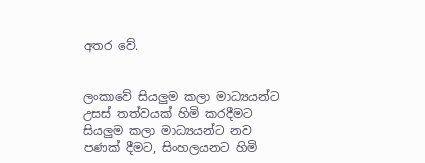අතර වේ.


ලංකාවේ සියලුම කලා මාධ්‍යයන්ට උසස්‌ තත්වයක්‌ හිමි කරදීමට සියලුම කලා මාධ්‍යයන්ට නව පණක්‌ දීමට, සිංහලයනට හිමි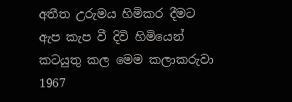අතීත උරුමය හිමිකර දීමට ඇප කැප වී දිවි හිමියෙන් කටයුතු කල මෙම කලාකරුවා 1967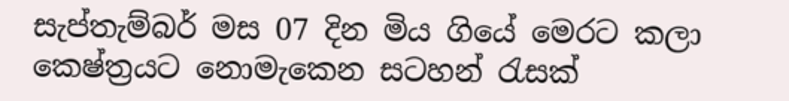සැප්තැම්බර් මස 07 දින මිය ගියේ මෙරට කලා කෙෂ්ත්‍රයට නොමැකෙන සටහන් රැසක්‌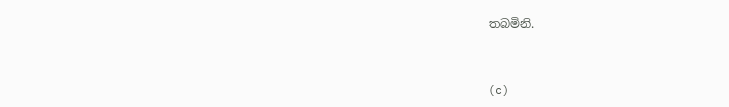තබමිනි.


(c)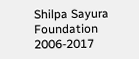Shilpa Sayura Foundation 2006-2017